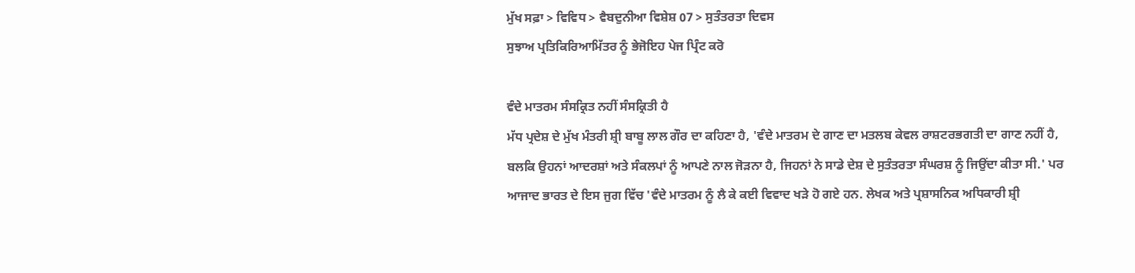ਮੁੱਖ ਸਫ਼ਾ > ਵਿਵਿਧ > ਵੈਬਦੁਨੀਆ ਵਿਸ਼ੇਸ਼ 07 > ਸੁਤੰਤਰਤਾ ਦਿਵਸ
ਸੁਝਾਅ ਪ੍ਰਤਿਕਿਰਿਆਮਿੱਤਰ ਨੂੰ ਭੇਜੋਇਹ ਪੇਜ ਪ੍ਰਿੰਟ ਕਰੋ

ਵੰਦੇ ਮਾਤਰਮ ਸੰਸਕ੍ਰਿਤ ਨਹੀਂ ਸੰਸਕ੍ਰਿਤੀ ਹੈ
ਮੱਧ ਪ੍ਰਦੇਸ਼ ਦੇ ਮੁੱਖ ਮੰਤਰੀ ਸ਼੍ਰੀ ਬਾਬੂ ਲਾਲ ਗੌਰ ਦਾ ਕਹਿਣਾ ਹੈ, 'ਵੰਦੇ ਮਾਤਰਮ ਦੇ ਗਾਣ ਦਾ ਮਤਲਬ ਕੇਵਲ ਰਾਸ਼ਟਰਭਗਤੀ ਦਾ ਗਾਣ ਨਹੀਂ ਹੈ, ਬਲਕਿ ਉਹਨਾਂ ਆਦਰਸ਼ਾਂ ਅਤੇ ਸੰਕਲਪਾਂ ਨੂੰ ਆਪਣੇ ਨਾਲ ਜੋੜਨਾ ਹੈ, ਜਿਹਨਾਂ ਨੇ ਸਾਡੇ ਦੇਸ਼ ਦੇ ਸੁਤੰਤਰਤਾ ਸੰਘਰਸ਼ ਨੂੰ ਜਿਉਂਦਾ ਕੀਤਾ ਸੀ.' ਪਰ ਆਜਾਦ ਭਾਰਤ ਦੇ ਇਸ ਜੁਗ ਵਿੱਚ 'ਵੰਦੇ ਮਾਤਰਮ ਨੂੰ ਲੈ ਕੇ ਕਈ ਵਿਵਾਦ ਖੜੇ ਹੋ ਗਏ ਹਨ. ਲੇਖਕ ਅਤੇ ਪ੍ਰਸ਼ਾਸਨਿਕ ਅਧਿਕਾਰੀ ਸ਼੍ਰੀ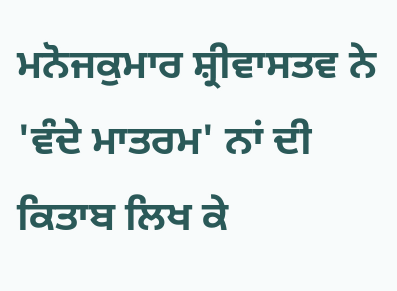ਮਨੋਜਕੁਮਾਰ ਸ਼੍ਰੀਵਾਸਤਵ ਨੇ 'ਵੰਦੇ ਮਾਤਰਮ' ਨਾਂ ਦੀ ਕਿਤਾਬ ਲਿਖ ਕੇ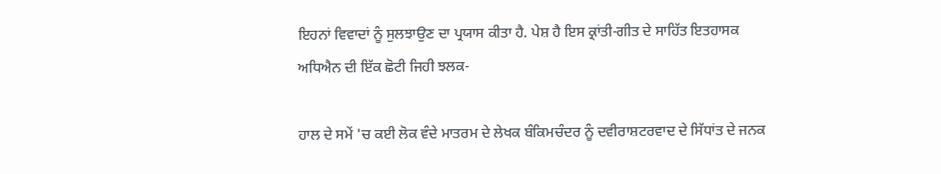ਇਹਨਾਂ ਵਿਵਾਦਾਂ ਨੂੰ ਸੁਲਝਾਉਣ ਦਾ ਪ੍ਰਯਾਸ ਕੀਤਾ ਹੈ. ਪੇਸ਼ ਹੈ ਇਸ ਕ੍ਰਾਂਤੀ-ਗੀਤ ਦੇ ਸਾਹਿੱਤ ਇਤਹਾਸਕ ਅਧਿਐਨ ਦੀ ਇੱਕ ਛੋਟੀ ਜਿਹੀ ਝਲਕ-

ਹਾਲ ਦੇ ਸਮੇਂ 'ਚ ਕਈ ਲੋਕ ਵੰਦੇ ਮਾਤਰਮ ਦੇ ਲੇਖਕ ਬੰਕਿਮਚੰਦਰ ਨੂੰ ਦਵੀਰਾਸ਼ਟਰਵਾਦ ਦੇ ਸਿੱਧਾਂਤ ਦੇ ਜਨਕ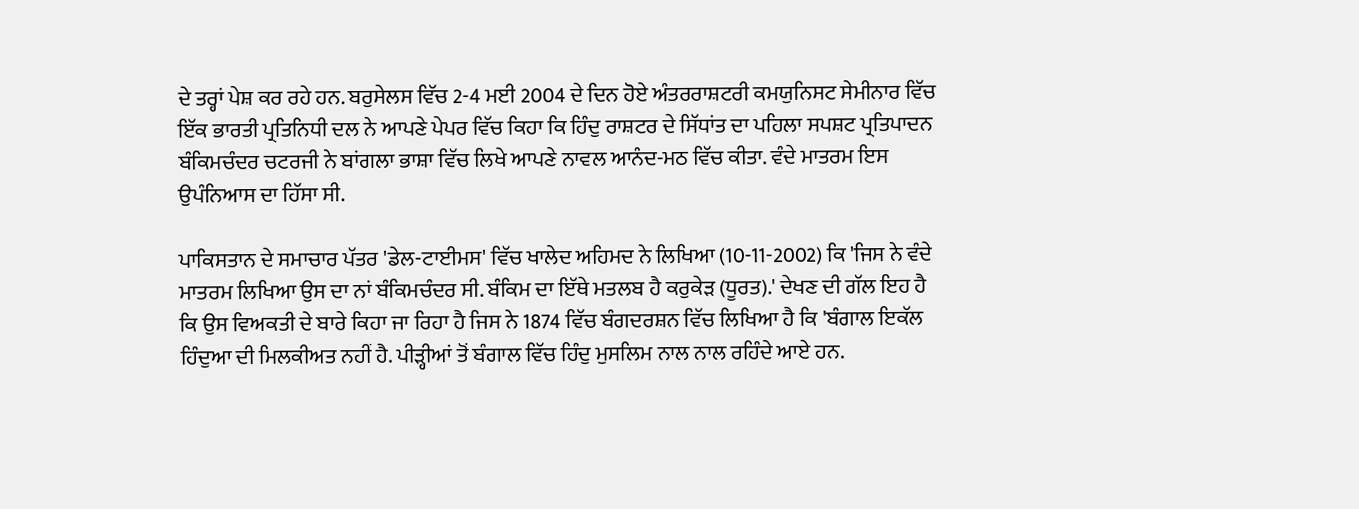ਦੇ ਤਰ੍ਹਾਂ ਪੇਸ਼ ਕਰ ਰਹੇ ਹਨ. ਬਰੁਸੇਲਸ ਵਿੱਚ 2-4 ਮਈ 2004 ਦੇ ਦਿਨ ਹੋਏ ਅੰਤਰਰਾਸ਼ਟਰੀ ਕਮਯੁਨਿਸਟ ਸੇਮੀਨਾਰ ਵਿੱਚ ਇੱਕ ਭਾਰਤੀ ਪ੍ਰਤਿਨਿਧੀ ਦਲ ਨੇ ਆਪਣੇ ਪੇਪਰ ਵਿੱਚ ਕਿਹਾ ਕਿ ਹਿੰਦੁ ਰਾਸ਼ਟਰ ਦੇ ਸਿੱਧਾਂਤ ਦਾ ਪਹਿਲਾ ਸਪਸ਼ਟ ਪ੍ਰਤਿਪਾਦਨ ਬੰਕਿਮਚੰਦਰ ਚਟਰਜੀ ਨੇ ਬਾਂਗਲਾ ਭਾਸ਼ਾ ਵਿੱਚ ਲਿਖੇ ਆਪਣੇ ਨਾਵਲ ਆਨੰਦ-ਮਠ ਵਿੱਚ ਕੀਤਾ. ਵੰਦੇ ਮਾਤਰਮ ਇਸ ਉਪੰਨਿਆਸ ਦਾ ਹਿੱਸਾ ਸੀ.

ਪਾਕਿਸਤਾਨ ਦੇ ਸਮਾਚਾਰ ਪੱਤਰ 'ਡੇਲ-ਟਾਈਮਸ' ਵਿੱਚ ਖਾਲੇਦ ਅਹਿਮਦ ਨੇ ਲਿਖਿਆ (10-11-2002) ਕਿ 'ਜਿਸ ਨੇ ਵੰਦੇ ਮਾਤਰਮ ਲਿਖਿਆ ਉਸ ਦਾ ਨਾਂ ਬੰਕਿਮਚੰਦਰ ਸੀ. ਬੰਕਿਮ ਦਾ ਇੱਥੇ ਮਤਲਬ ਹੈ ਕਰੁਕੇੜ (ਧੂਰਤ).' ਦੇਖਣ ਦੀ ਗੱਲ ਇਹ ਹੈ ਕਿ ਉਸ ਵਿਅਕਤੀ ਦੇ ਬਾਰੇ ਕਿਹਾ ਜਾ ਰਿਹਾ ਹੈ ਜਿਸ ਨੇ 1874 ਵਿੱਚ ਬੰਗਦਰਸ਼ਨ ਵਿੱਚ ਲਿਖਿਆ ਹੈ ਕਿ 'ਬੰਗਾਲ ਇਕੱਲ ਹਿੰਦੁਆ ਦੀ ਮਿਲਕੀਅਤ ਨਹੀਂ ਹੈ. ਪੀੜ੍ਹੀਆਂ ਤੋਂ ਬੰਗਾਲ ਵਿੱਚ ਹਿੰਦੁ ਮੁਸਲਿਮ ਨਾਲ ਨਾਲ ਰਹਿੰਦੇ ਆਏ ਹਨ.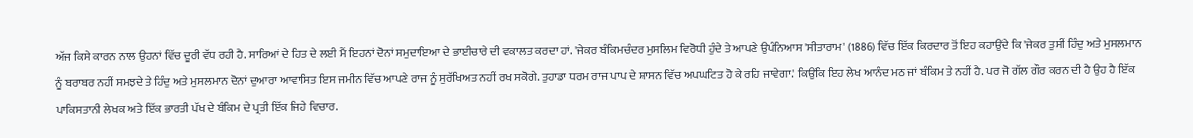ਅੱਜ ਕਿਸੇ ਕਾਰਨ ਨਾਲ ਉਹਨਾਂ ਵਿੱਚ ਦੂਰੀ ਵੱਧ ਰਹੀ ਹੈ. ਸਾਰਿਆਂ ਦੇ ਹਿਤ ਦੇ ਲਈ ਮੈਂ ਇਹਨਾਂ ਦੋਨਾਂ ਸਮੁਦਾਇਆ ਦੇ ਭਾਈਚਾਰੇ ਦੀ ਵਕਾਲਤ ਕਰਦਾ ਹਾਂ. 'ਜੇਕਰ ਬੰਕਿਮਚੰਦਰ ਮੁਸਲਿਮ ਵਿਰੋਧੀ ਹੁੰਦੇ ਤੇ ਆਪਣੇ ਉਪੰਨਿਆਸ 'ਸੀਤਾਰਾਮ' (1886) ਵਿੱਚ ਇੱਕ ਕਿਰਦਾਰ ਤੋਂ ਇਹ ਕਹਾਉਂਦੇ ਕਿ 'ਜੇਕਰ ਤੁਸੀਂ ਹਿੰਦੁ ਅਤੇ ਮੁਸਲਮਾਨ ਨੂੰ ਬਰਾਬਰ ਨਹੀਂ ਸਮਝਦੇ ਤੇ ਹਿੰਦੁ ਅਤੇ ਮੁਸਲਮਾਨ ਦੋਨਾਂ ਦੁਆਰਾ ਆਵਾਸਿਤ ਇਸ ਜਮੀਨ ਵਿੱਚ ਆਪਣੇ ਰਾਜ ਨੂੰ ਸੁਰੱਖਿਅਤ ਨਹੀਂ ਰਖ ਸਕੋਗੇ. ਤੁਹਾਡਾ ਧਰਮ ਰਾਜ ਪਾਪ ਦੇ ਸ਼ਾਸਨ ਵਿੱਚ ਅਪਘਟਿਤ ਹੋ ਕੇ ਰਹਿ ਜਾਵੇਗਾ.' ਕਿਉਂਕਿ ਇਹ ਲੇਖ ਆਨੰਦ ਮਠ ਜਾਂ ਬੰਕਿਮ ਤੇ ਨਹੀਂ ਹੈ. ਪਰ ਜੋ ਗੱਲ ਗੌਰ ਕਰਨ ਦੀ ਹੈ ਉਹ ਹੈ ਇੱਕ ਪਾਕਿਸਤਾਨੀ ਲੇਖਕ ਅਤੇ ਇੱਕ ਭਾਰਤੀ ਪੱਖ ਦੇ ਬੰਕਿਮ ਦੇ ਪ੍ਰਤੀ ਇੱਕ ਜਿਹੇ ਵਿਚਾਰ.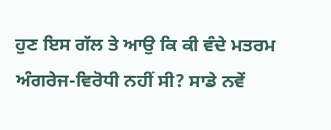ਹੁਣ ਇਸ ਗੱਲ ਤੇ ਆਉ ਕਿ ਕੀ ਵੰਦੇ ਮਤਰਮ ਅੰਗਰੇਜ-ਵਿਰੋਧੀ ਨਹੀਂ ਸੀ? ਸਾਡੇ ਨਵੇਂ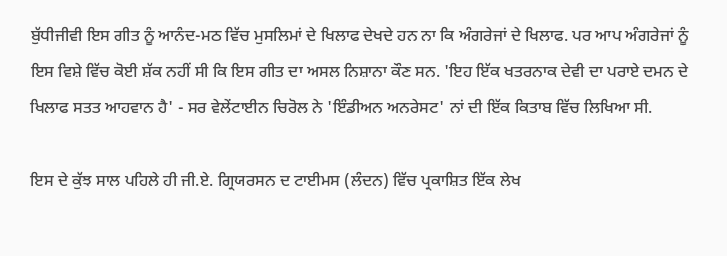ਬੁੱਧੀਜੀਵੀ ਇਸ ਗੀਤ ਨੂੰ ਆਨੰਦ-ਮਠ ਵਿੱਚ ਮੁਸਲਿਮਾਂ ਦੇ ਖਿਲਾਫ ਦੇਖਦੇ ਹਨ ਨਾ ਕਿ ਅੰਗਰੇਜਾਂ ਦੇ ਖਿਲਾਫ. ਪਰ ਆਪ ਅੰਗਰੇਜਾਂ ਨੂੰ ਇਸ ਵਿਸ਼ੇ ਵਿੱਚ ਕੋਈ ਸ਼ੱਕ ਨਹੀਂ ਸੀ ਕਿ ਇਸ ਗੀਤ ਦਾ ਅਸਲ ਨਿਸ਼ਾਨਾ ਕੌਣ ਸਨ. 'ਇਹ ਇੱਕ ਖਤਰਨਾਕ ਦੇਵੀ ਦਾ ਪਰਾਏ ਦਮਨ ਦੇ ਖਿਲਾਫ ਸਤਤ ਆਹਵਾਨ ਹੈ' - ਸਰ ਵੇਲੇਂਟਾਈਨ ਚਿਰੋਲ ਨੇ 'ਇੰਡੀਅਨ ਅਨਰੇਸਟ' ਨਾਂ ਦੀ ਇੱਕ ਕਿਤਾਬ ਵਿੱਚ ਲਿਖਿਆ ਸੀ.

ਇਸ ਦੇ ਕੁੱਝ ਸਾਲ ਪਹਿਲੇ ਹੀ ਜੀ.ਏ. ਗ੍ਰਿਯਰਸਨ ਦ ਟਾਈਮਸ (ਲੰਦਨ) ਵਿੱਚ ਪ੍ਰਕਾਸ਼ਿਤ ਇੱਕ ਲੇਖ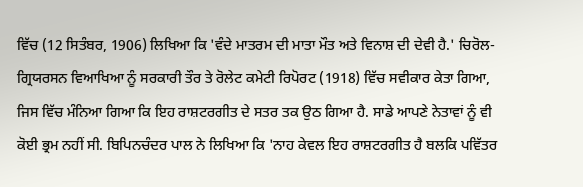ਵਿੱਚ (12 ਸਿਤੰਬਰ, 1906) ਲਿਖਿਆ ਕਿ 'ਵੰਦੇ ਮਾਤਰਮ ਦੀ ਮਾਤਾ ਮੌਤ ਅਤੇ ਵਿਨਾਸ਼ ਦੀ ਦੇਵੀ ਹੈ.' ਚਿਰੋਲ-ਗ੍ਰਿਯਰਸਨ ਵਿਆਖਿਆ ਨੂੰ ਸਰਕਾਰੀ ਤੌਰ ਤੇ ਰੋਲੇਟ ਕਮੇਟੀ ਰਿਪੋਰਟ (1918) ਵਿੱਚ ਸਵੀਕਾਰ ਕੇਤਾ ਗਿਆ, ਜਿਸ ਵਿੱਚ ਮੰਨਿਆ ਗਿਆ ਕਿ ਇਹ ਰਾਸ਼ਟਰਗੀਤ ਦੇ ਸਤਰ ਤਕ ਉਠ ਗਿਆ ਹੈ. ਸਾਡੇ ਆਪਣੇ ਨੇਤਾਵਾਂ ਨੂੰ ਵੀ ਕੋਈ ਭ੍ਰਮ ਨਹੀਂ ਸੀ. ਬਿਪਿਨਚੰਦਰ ਪਾਲ ਨੇ ਲਿਖਿਆ ਕਿ 'ਨਾਹ ਕੇਵਲ ਇਹ ਰਾਸ਼ਟਰਗੀਤ ਹੈ ਬਲਕਿ ਪਵਿੱਤਰ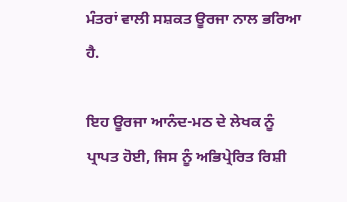ਮੰਤਰਾਂ ਵਾਲੀ ਸਸ਼ਕਤ ਊਰਜਾ ਨਾਲ ਭਰਿਆ ਹੈ.

ਇਹ ਊਰਜਾ ਆਨੰਦ-ਮਠ ਦੇ ਲੇਖਕ ਨੂੰ ਪ੍ਰਾਪਤ ਹੋਈ, ਜਿਸ ਨੂੰ ਅਭਿਪ੍ਰੇਰਿਤ ਰਿਸ਼ੀ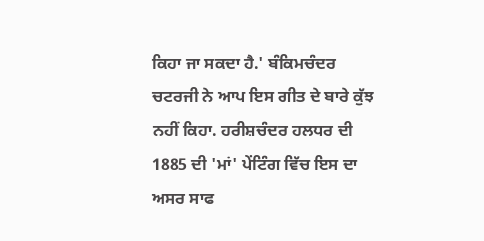ਕਿਹਾ ਜਾ ਸਕਦਾ ਹੈ.' ਬੰਕਿਮਚੰਦਰ ਚਟਰਜੀ ਨੇ ਆਪ ਇਸ ਗੀਤ ਦੇ ਬਾਰੇ ਕੁੱਝ ਨਹੀਂ ਕਿਹਾ. ਹਰੀਸ਼ਚੰਦਰ ਹਲਧਰ ਦੀ 1885 ਦੀ 'ਮਾਂ' ਪੇਂਟਿੰਗ ਵਿੱਚ ਇਸ ਦਾ ਅਸਰ ਸਾਫ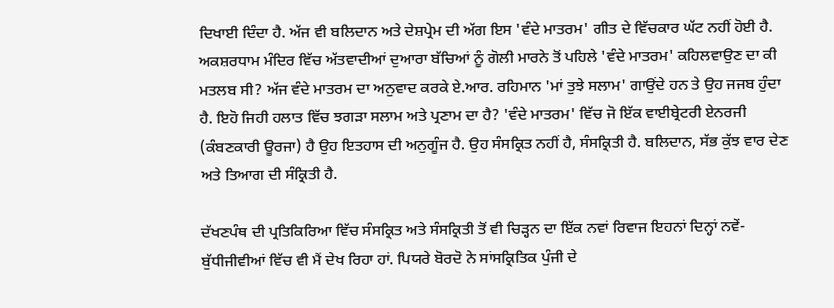ਦਿਖਾਈ ਦਿੰਦਾ ਹੈ. ਅੱਜ ਵੀ ਬਲਿਦਾਨ ਅਤੇ ਦੇਸ਼ਪ੍ਰੇਮ ਦੀ ਅੱਗ ਇਸ 'ਵੰਦੇ ਮਾਤਰਮ' ਗੀਤ ਦੇ ਵਿੱਚਕਾਰ ਘੱਟ ਨਹੀਂ ਹੋਈ ਹੈ. ਅਕਸ਼ਰਧਾਮ ਮੰਦਿਰ ਵਿੱਚ ਅੱਤਵਾਦੀਆਂ ਦੁਆਰਾ ਬੱਚਿਆਂ ਨੂੰ ਗੋਲੀ ਮਾਰਨੇ ਤੋਂ ਪਹਿਲੇ 'ਵੰਦੇ ਮਾਤਰਮ' ਕਹਿਲਵਾਉਣ ਦਾ ਕੀ ਮਤਲਬ ਸੀ? ਅੱਜ ਵੰਦੇ ਮਾਤਰਮ ਦਾ ਅਨੁਵਾਦ ਕਰਕੇ ਏ.ਆਰ. ਰਹਿਮਾਨ 'ਮਾਂ ਤੁਝੇ ਸਲਾਮ' ਗਾਉਂਦੇ ਹਨ ਤੇ ਉਹ ਜਜਬ ਹੁੰਦਾ ਹੈ. ਇਹੋ ਜਿਹੀ ਹਲਾਤ ਵਿੱਚ ਝਗੜਾ ਸਲਾਮ ਅਤੇ ਪ੍ਰਣਾਮ ਦਾ ਹੈ? 'ਵੰਦੇ ਮਾਤਰਮ' ਵਿੱਚ ਜੋ ਇੱਕ ਵਾਈਬ੍ਰੇਟਰੀ ਏਨਰਜੀ (ਕੰਬਣਕਾਰੀ ਊਰਜਾ) ਹੈ ਉਹ ਇਤਹਾਸ ਦੀ ਅਨੁਗੂੰਜ ਹੈ. ਉਹ ਸੰਸਕ੍ਰਿਤ ਨਹੀਂ ਹੈ, ਸੰਸਕ੍ਰਿਤੀ ਹੈ. ਬਲਿਦਾਨ, ਸੱਭ ਕੁੱਝ ਵਾਰ ਦੇਣ ਅਤੇ ਤਿਆਗ ਦੀ ਸੰਕ੍ਰਿਤੀ ਹੈ.

ਦੱਖਣਪੰਥ ਦੀ ਪ੍ਰਤਿਕਿਰਿਆ ਵਿੱਚ ਸੰਸਕ੍ਰਿਤ ਅਤੇ ਸੰਸਕ੍ਰਿਤੀ ਤੋਂ ਵੀ ਚਿੜ੍ਹਨ ਦਾ ਇੱਕ ਨਵਾਂ ਰਿਵਾਜ ਇਹਨਾਂ ਦਿਨ੍ਹਾਂ ਨਵੇਂ-ਬੁੱਧੀਜੀਵੀਆਂ ਵਿੱਚ ਵੀ ਮੈਂ ਦੇਖ ਰਿਹਾ ਹਾਂ. ਪਿਯਰੇ ਬੋਰਦੋ ਨੇ ਸਾਂਸਕ੍ਰਿਤਿਕ ਪੁੰਜੀ ਦੇ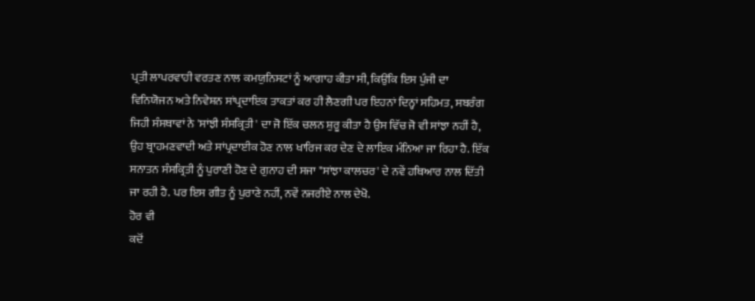ਪ੍ਰਤੀ ਲਾਪਰਵਾਹੀ ਵਰਤਣ ਨਾਲ ਕਮਯੁਨਿਸਟਾਂ ਨੂੰ ਆਗਾਹ ਕੀਤਾ ਸੀ, ਕਿਉਂਕਿ ਇਸ ਪੁੰਜੀ ਦਾ ਵਿਨਿਯੋਜਨ ਅਤੇ ਨਿਵੇਸ਼ਨ ਸਾਂਪ੍ਰਦਾਇਕ ਤਾਕਤਾਂ ਕਰ ਹੀ ਲੈਣਗੀ ਪਰ ਇਹਨਾਂ ਦਿਨ੍ਹਾਂ ਸਹਿਮਤ, ਸਬਰੰਗ ਜਿਹੀ ਸੰਸਥਾਵਾਂ ਨੇ 'ਸਾਂਝੀ ਸੰਸਕ੍ਰਿਤੀ' ਦਾ ਜੋ ਇੱਕ ਚਲਨ ਸ਼ੁਰੂ ਕੀਤਾ ਹੈ ਉਸ ਵਿੱਚ ਜੋ ਵੀ ਸਾਂਝਾ ਨਹੀਂ ਹੈ, ਉਹ ਬ੍ਰਾਹਮਣਵਾਦੀ ਅਤੇ ਸਾਂਪ੍ਰਦਾਈਕ ਹੋਣ ਨਾਲ ਖਾਰਿਜ ਕਰ ਦੇਣ ਦੇ ਲਾਇਕ ਮੰਨਿਆ ਜਾ ਰਿਹਾ ਹੈ. ਇੱਕ ਸਨਾਤਨ ਸੰਸਕ੍ਰਿਤੀ ਨੂੰ ਪੁਰਾਣੀ ਹੋਣ ਦੇ ਗੁਨਾਹ ਦੀ ਸਜਾ "ਸਾਂਝਾ ਕਾਲਚਰ' ਦੇ ਨਵੇਂ ਹਥਿਆਰ ਨਾਲ ਦਿੱਤੀ ਜਾ ਰਹੀ ਹੈ. ਪਰ ਇਸ ਗੀਤ ਨੂੰ ਪੁਰਾਣੇ ਨਹੀਂ, ਨਵੇਂ ਨਜਰੀਏ ਨਾਲ ਦੇਖੋ.
ਹੋਰ ਵੀ
ਕਦੋਂ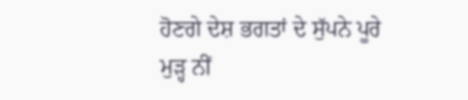ਹੋਣਗੇ ਦੇਸ਼ ਭਗਤਾਂ ਦੇ ਸੁੱਪਨੇ ਪੂਰੇ
ਮੁੜ੍ਹ ਨੀਂ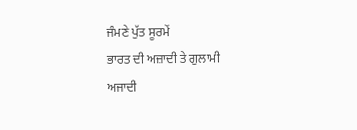ਜੰਮਣੇ ਪੁੱਤ ਸੂਰਮੇਂ
ਭਾਰਤ ਦੀ ਅਜ਼ਾਦੀ ਤੇ ਗੁਲਾਮੀ
ਅਜਾਦੀ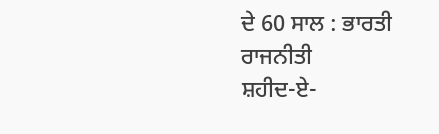ਦੇ 60 ਸਾਲ : ਭਾਰਤੀ ਰਾਜਨੀਤੀ
ਸ਼ਹੀਦ-ਏ-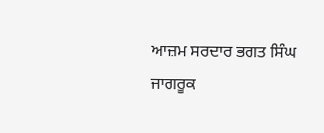ਆਜ਼ਮ ਸਰਦਾਰ ਭਗਤ ਸਿੰਘ
ਜਾਗਰੂਕ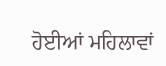ਹੋਈਆਂ ਮਹਿਲਾਵਾਂ